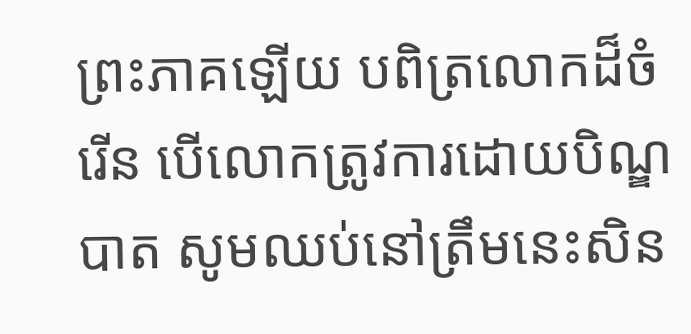ព្រះភាគឡើយ បពិត្រលោកដ៏ចំរើន បើលោកត្រូវការដោយបិណ្ឌបាត សូមឈប់នៅត្រឹមនេះសិន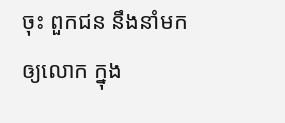ចុះ ពួកជន នឹងនាំមកឲ្យលោក ក្នុង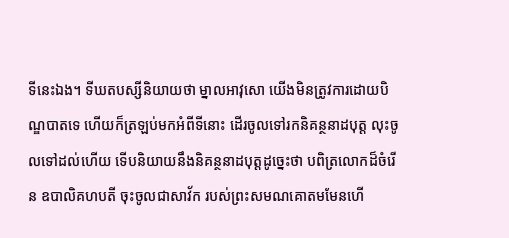ទីនេះឯង។ ទីឃតបស្សីនិយាយថា ម្នាលអាវុសោ យើងមិនត្រូវការដោយបិណ្ឌបាតទេ ហើយក៏ត្រឡប់មកអំពីទីនោះ ដើរចូលទៅរកនិគន្ថនាដបុត្ត លុះចូលទៅដល់ហើយ ទើបនិយាយនឹងនិគន្ថនាដបុត្តដូច្នេះថា បពិត្រលោកដ៏ចំរើន ឧបាលិគហបតី ចុះចូលជាសាវ័ក របស់ព្រះសមណគោតមមែនហើ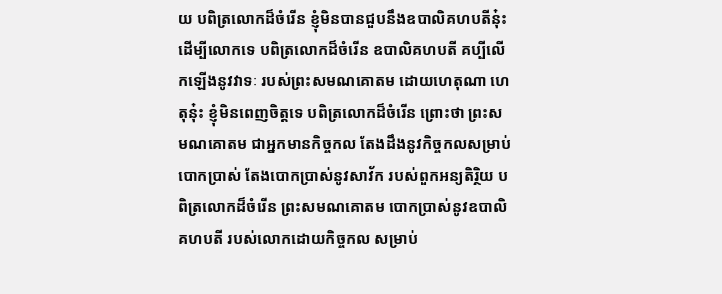យ បពិត្រលោកដ៏ចំរើន ខ្ញុំមិនបានជួបនឹងឧបាលិគហបតីនុ៎ះ ដើម្បីលោកទេ បពិត្រលោកដ៏ចំរើន ឧបាលិគហបតី គប្បីលើកឡើងនូវវាទៈ របស់ព្រះសមណគោតម ដោយហេតុណា ហេតុនុ៎ះ ខ្ញុំមិនពេញចិត្តទេ បពិត្រលោកដ៏ចំរើន ព្រោះថា ព្រះសមណគោតម ជាអ្នកមានកិច្ចកល តែងដឹងនូវកិច្ចកលសម្រាប់បោកប្រាស់ តែងបោកប្រាស់នូវសាវ័ក របស់ពួកអន្យតិរ្ថិយ បពិត្រលោកដ៏ចំរើន ព្រះសមណគោតម បោកប្រាស់នូវឧបាលិគហបតី របស់លោកដោយកិច្ចកល សម្រាប់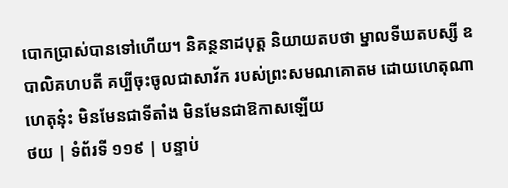បោកប្រាស់បានទៅហើយ។ និគន្ថនាដបុត្ត និយាយតបថា ម្នាលទីឃតបស្សី ឧបាលិគហបតី គប្បីចុះចូលជាសាវ័ក របស់ព្រះសមណគោតម ដោយហេតុណា ហេតុនុ៎ះ មិនមែនជាទីតាំង មិនមែនជាឱកាសឡើយ
ថយ | ទំព័រទី ១១៩ | បន្ទាប់